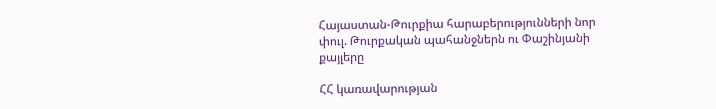Հայաստան-Թուրքիա հարաբերությունների նոր փուլ. Թուրքական պահանջներն ու Փաշինյանի քայլերը

ՀՀ կառավարության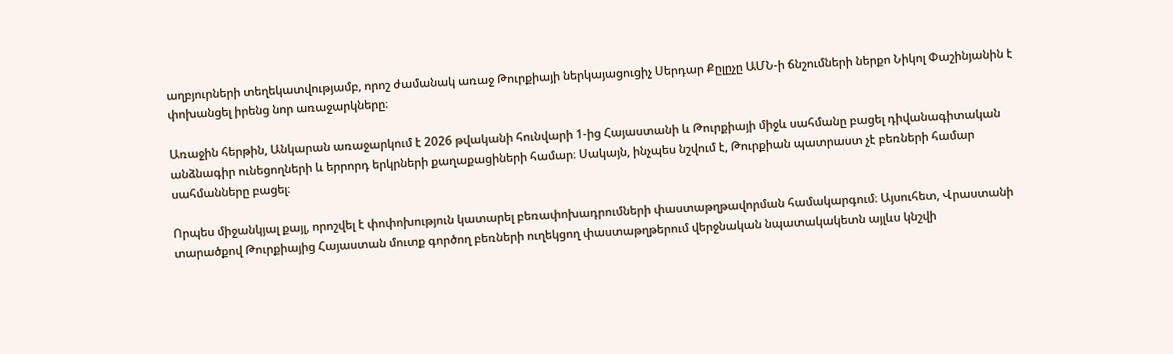աղբյուրների տեղեկատվությամբ, որոշ ժամանակ առաջ Թուրքիայի ներկայացուցիչ Սերդար Քըլըչը ԱՄՆ-ի ճնշումների ներքո Նիկոլ Փաշինյանին է փոխանցել իրենց նոր առաջարկները։

Առաջին հերթին, Անկարան առաջարկում է 2026 թվականի հունվարի 1-ից Հայաստանի և Թուրքիայի միջև սահմանը բացել դիվանագիտական անձնագիր ունեցողների և երրորդ երկրների քաղաքացիների համար։ Սակայն, ինչպես նշվում է, Թուրքիան պատրաստ չէ բեռների համար սահմանները բացել։

Որպես միջանկյալ քայլ, որոշվել է փոփոխություն կատարել բեռափոխադրումների փաստաթղթավորման համակարգում։ Այսուհետ, Վրաստանի տարածքով Թուրքիայից Հայաստան մուտք գործող բեռների ուղեկցող փաստաթղթերում վերջնական նպատակակետն այլևս կնշվի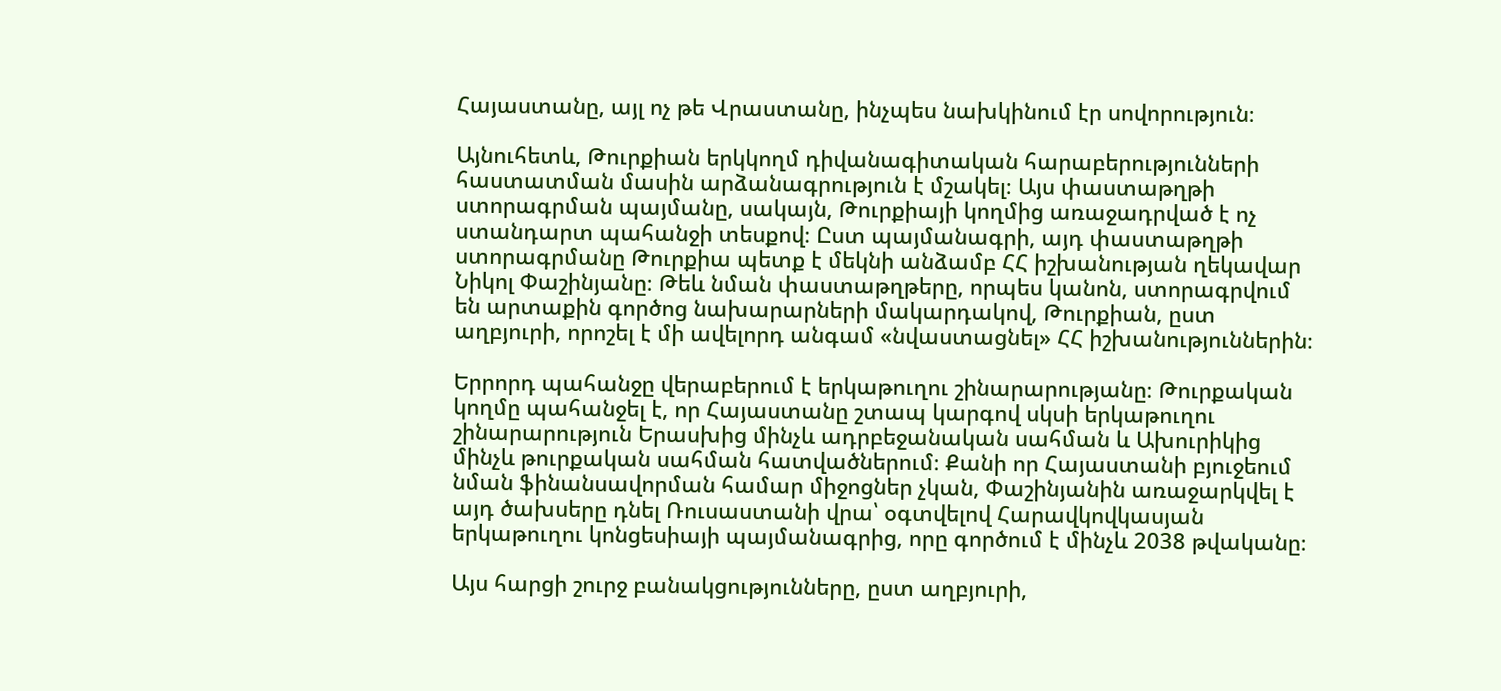Հայաստանը, այլ ոչ թե Վրաստանը, ինչպես նախկինում էր սովորություն։

Այնուհետև, Թուրքիան երկկողմ դիվանագիտական հարաբերությունների հաստատման մասին արձանագրություն է մշակել։ Այս փաստաթղթի ստորագրման պայմանը, սակայն, Թուրքիայի կողմից առաջադրված է ոչ ստանդարտ պահանջի տեսքով։ Ըստ պայմանագրի, այդ փաստաթղթի ստորագրմանը Թուրքիա պետք է մեկնի անձամբ ՀՀ իշխանության ղեկավար Նիկոլ Փաշինյանը։ Թեև նման փաստաթղթերը, որպես կանոն, ստորագրվում են արտաքին գործոց նախարարների մակարդակով, Թուրքիան, ըստ աղբյուրի, որոշել է մի ավելորդ անգամ «նվաստացնել» ՀՀ իշխանություններին։

Երրորդ պահանջը վերաբերում է երկաթուղու շինարարությանը։ Թուրքական կողմը պահանջել է, որ Հայաստանը շտապ կարգով սկսի երկաթուղու շինարարություն Երասխից մինչև ադրբեջանական սահման և Ախուրիկից մինչև թուրքական սահման հատվածներում։ Քանի որ Հայաստանի բյուջեում նման ֆինանսավորման համար միջոցներ չկան, Փաշինյանին առաջարկվել է այդ ծախսերը դնել Ռուսաստանի վրա՝ օգտվելով Հարավկովկասյան երկաթուղու կոնցեսիայի պայմանագրից, որը գործում է մինչև 2038 թվականը։

Այս հարցի շուրջ բանակցությունները, ըստ աղբյուրի,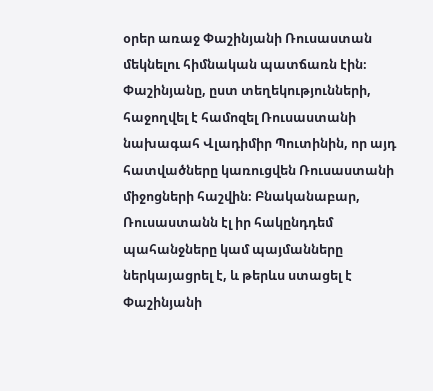օրեր առաջ Փաշինյանի Ռուսաստան մեկնելու հիմնական պատճառն էին։ Փաշինյանը, ըստ տեղեկությունների, հաջողվել է համոզել Ռուսաստանի նախագահ Վլադիմիր Պուտինին, որ այդ հատվածները կառուցվեն Ռուսաստանի միջոցների հաշվին։ Բնականաբար, Ռուսաստանն էլ իր հակընդդեմ պահանջները կամ պայմանները ներկայացրել է, և թերևս ստացել է Փաշինյանի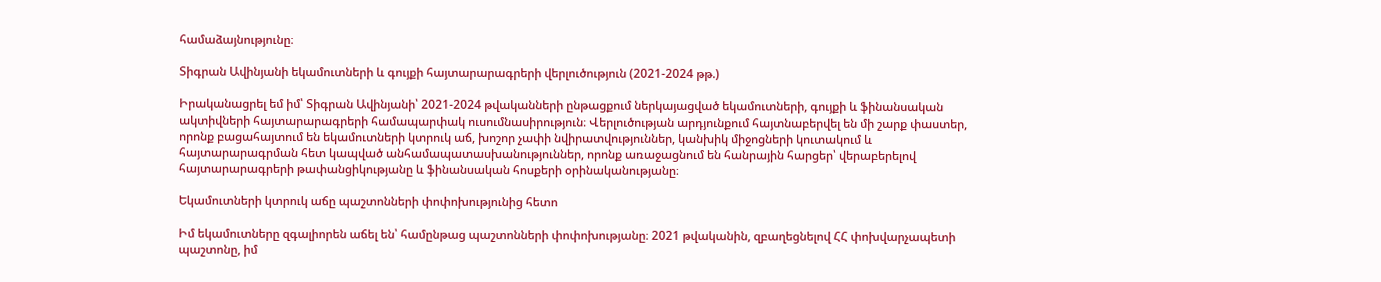համաձայնությունը։

Տիգրան Ավինյանի եկամուտների և գույքի հայտարարագրերի վերլուծություն (2021-2024 թթ.)

Իրականացրել եմ իմ՝ Տիգրան Ավինյանի՝ 2021-2024 թվականների ընթացքում ներկայացված եկամուտների, գույքի և ֆինանսական ակտիվների հայտարարագրերի համապարփակ ուսումնասիրություն։ Վերլուծության արդյունքում հայտնաբերվել են մի շարք փաստեր, որոնք բացահայտում են եկամուտների կտրուկ աճ, խոշոր չափի նվիրատվություններ, կանխիկ միջոցների կուտակում և հայտարարագրման հետ կապված անհամապատասխանություններ, որոնք առաջացնում են հանրային հարցեր՝ վերաբերելով հայտարարագրերի թափանցիկությանը և ֆինանսական հոսքերի օրինականությանը։

Եկամուտների կտրուկ աճը պաշտոնների փոփոխությունից հետո

Իմ եկամուտները զգալիորեն աճել են՝ համընթաց պաշտոնների փոփոխությանը։ 2021 թվականին, զբաղեցնելով ՀՀ փոխվարչապետի պաշտոնը, իմ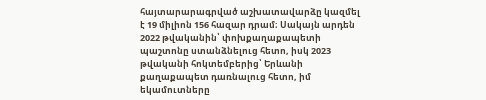հայտարարագրված աշխատավարձը կազմել է 19 միլիոն 156 հազար դրամ։ Սակայն արդեն 2022 թվականին՝ փոխքաղաքապետի պաշտոնը ստանձնելուց հետո, իսկ 2023 թվականի հոկտեմբերից՝ Երևանի քաղաքապետ դառնալուց հետո, իմ եկամուտները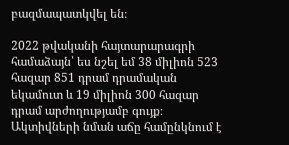բազմապատկվել են։

2022 թվականի հայտարարագրի համաձայն՝ ես նշել եմ 38 միլիոն 523 հազար 851 դրամ դրամական եկամուտ և 19 միլիոն 300 հազար դրամ արժողությամբ գույք։ Ակտիվների նման աճը համընկնում է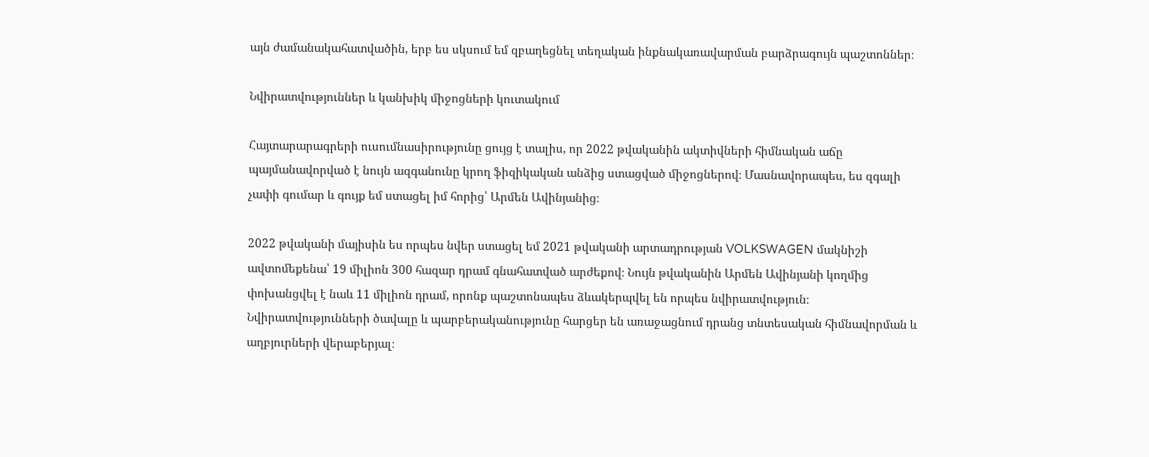այն ժամանակահատվածին, երբ ես սկսում եմ զբաղեցնել տեղական ինքնակառավարման բարձրագույն պաշտոններ։

Նվիրատվություններ և կանխիկ միջոցների կուտակում

Հայտարարագրերի ուսումնասիրությունը ցույց է տալիս, որ 2022 թվականին ակտիվների հիմնական աճը պայմանավորված է նույն ազգանունը կրող ֆիզիկական անձից ստացված միջոցներով։ Մասնավորապես, ես զգալի չափի գումար և գույք եմ ստացել իմ հորից՝ Արմեն Ավինյանից։

2022 թվականի մայիսին ես որպես նվեր ստացել եմ 2021 թվականի արտադրության VOLKSWAGEN մակնիշի ավտոմեքենա՝ 19 միլիոն 300 հազար դրամ գնահատված արժեքով։ Նույն թվականին Արմեն Ավինյանի կողմից փոխանցվել է նաև 11 միլիոն դրամ, որոնք պաշտոնապես ձևակերպվել են որպես նվիրատվություն։ Նվիրատվությունների ծավալը և պարբերականությունը հարցեր են առաջացնում դրանց տնտեսական հիմնավորման և աղբյուրների վերաբերյալ։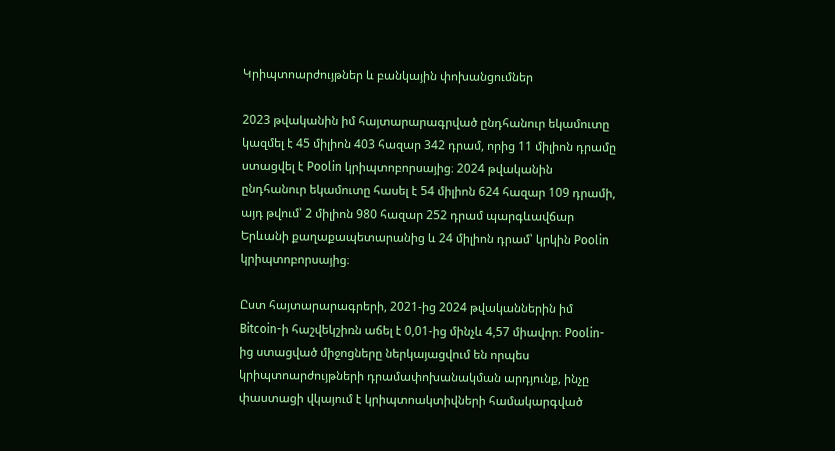Կրիպտոարժույթներ և բանկային փոխանցումներ

2023 թվականին իմ հայտարարագրված ընդհանուր եկամուտը կազմել է 45 միլիոն 403 հազար 342 դրամ, որից 11 միլիոն դրամը ստացվել է Poolin կրիպտոբորսայից։ 2024 թվականին ընդհանուր եկամուտը հասել է 54 միլիոն 624 հազար 109 դրամի, այդ թվում՝ 2 միլիոն 980 հազար 252 դրամ պարգևավճար Երևանի քաղաքապետարանից և 24 միլիոն դրամ՝ կրկին Poolin կրիպտոբորսայից։

Ըստ հայտարարագրերի, 2021-ից 2024 թվականներին իմ Bitcoin-ի հաշվեկշիռն աճել է 0,01-ից մինչև 4,57 միավոր։ Poolin-ից ստացված միջոցները ներկայացվում են որպես կրիպտոարժույթների դրամափոխանակման արդյունք, ինչը փաստացի վկայում է կրիպտոակտիվների համակարգված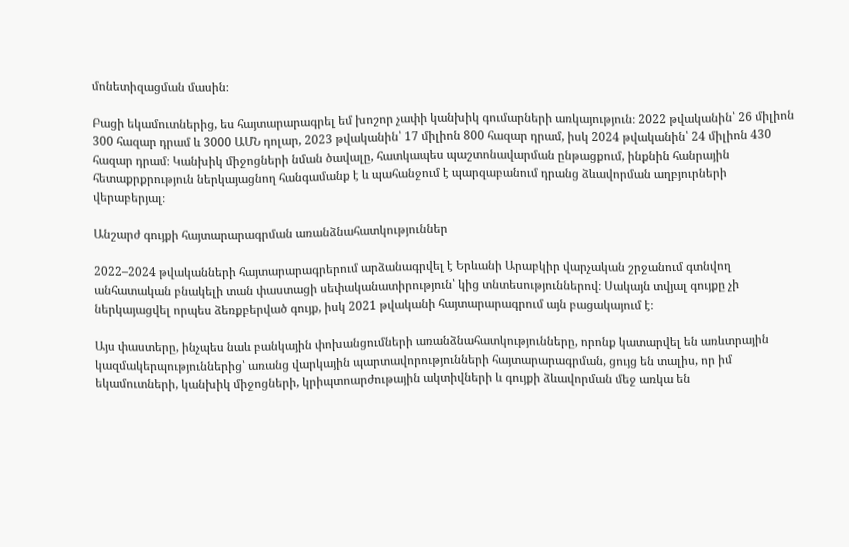մոնետիզացման մասին։

Բացի եկամուտներից, ես հայտարարագրել եմ խոշոր չափի կանխիկ գումարների առկայություն։ 2022 թվականին՝ 26 միլիոն 300 հազար դրամ և 3000 ԱՄՆ դոլար, 2023 թվականին՝ 17 միլիոն 800 հազար դրամ, իսկ 2024 թվականին՝ 24 միլիոն 430 հազար դրամ։ Կանխիկ միջոցների նման ծավալը, հատկապես պաշտոնավարման ընթացքում, ինքնին հանրային հետաքրքրություն ներկայացնող հանգամանք է և պահանջում է պարզաբանում դրանց ձևավորման աղբյուրների վերաբերյալ։

Անշարժ գույքի հայտարարագրման առանձնահատկություններ

2022–2024 թվականների հայտարարագրերում արձանագրվել է Երևանի Արաբկիր վարչական շրջանում գտնվող անհատական բնակելի տան փաստացի սեփականատիրություն՝ կից տնտեսություններով։ Սակայն տվյալ գույքը չի ներկայացվել որպես ձեռքբերված գույք, իսկ 2021 թվականի հայտարարագրում այն բացակայում է։

Այս փաստերը, ինչպես նաև բանկային փոխանցումների առանձնահատկությունները, որոնք կատարվել են առևտրային կազմակերպություններից՝ առանց վարկային պարտավորությունների հայտարարագրման, ցույց են տալիս, որ իմ եկամուտների, կանխիկ միջոցների, կրիպտոարժութային ակտիվների և գույքի ձևավորման մեջ առկա են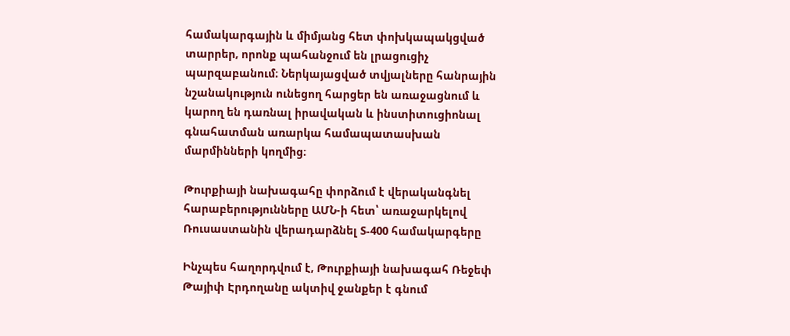համակարգային և միմյանց հետ փոխկապակցված տարրեր, որոնք պահանջում են լրացուցիչ պարզաբանում։ Ներկայացված տվյալները հանրային նշանակություն ունեցող հարցեր են առաջացնում և կարող են դառնալ իրավական և ինստիտուցիոնալ գնահատման առարկա համապատասխան մարմինների կողմից։

Թուրքիայի նախագահը փորձում է վերականգնել հարաբերությունները ԱՄՆ-ի հետ՝ առաջարկելով Ռուսաստանին վերադարձնել S-400 համակարգերը

Ինչպես հաղորդվում է, Թուրքիայի նախագահ Ռեջեփ Թայիփ Էրդողանը ակտիվ ջանքեր է գնում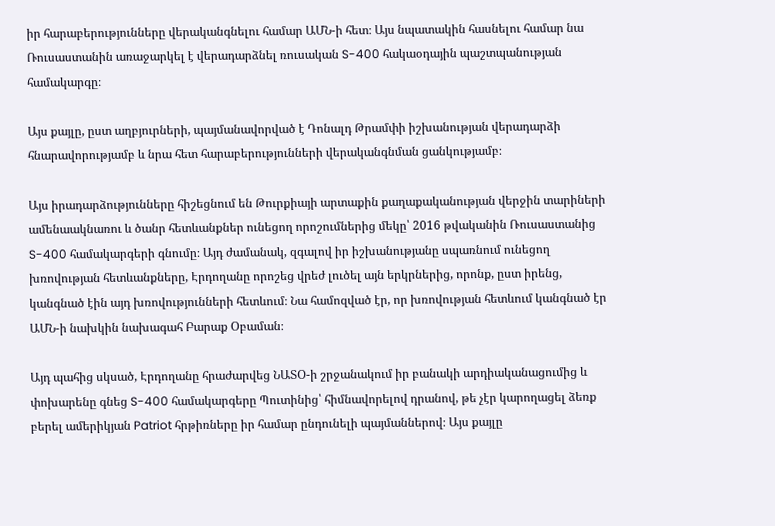իր հարաբերությունները վերականգնելու համար ԱՄՆ-ի հետ։ Այս նպատակին հասնելու համար նա Ռուսաստանին առաջարկել է վերադարձնել ռուսական S-400 հակաօդային պաշտպանության համակարգը։

Այս քայլը, ըստ աղբյուրների, պայմանավորված է Դոնալդ Թրամփի իշխանության վերադարձի հնարավորությամբ և նրա հետ հարաբերությունների վերականգնման ցանկությամբ։

Այս իրադարձությունները հիշեցնում են Թուրքիայի արտաքին քաղաքականության վերջին տարիների ամենաակնառու և ծանր հետևանքներ ունեցող որոշումներից մեկը՝ 2016 թվականին Ռուսաստանից S-400 համակարգերի գնումը։ Այդ ժամանակ, զգալով իր իշխանությանը սպառնում ունեցող խռովության հետևանքները, Էրդողանը որոշեց վրեժ լուծել այն երկրներից, որոնք, ըստ իրենց, կանգնած էին այդ խռովությունների հետևում։ Նա համոզված էր, որ խռովության հետևում կանգնած էր ԱՄՆ-ի նախկին նախագահ Բարաք Օբաման։

Այդ պահից սկսած, Էրդողանը հրաժարվեց ՆԱՏՕ-ի շրջանակում իր բանակի արդիականացումից և փոխարենը գնեց S-400 համակարգերը Պուտինից՝ հիմնավորելով դրանով, թե չէր կարողացել ձեռք բերել ամերիկյան Patriot հրթիռները իր համար ընդունելի պայմաններով։ Այս քայլը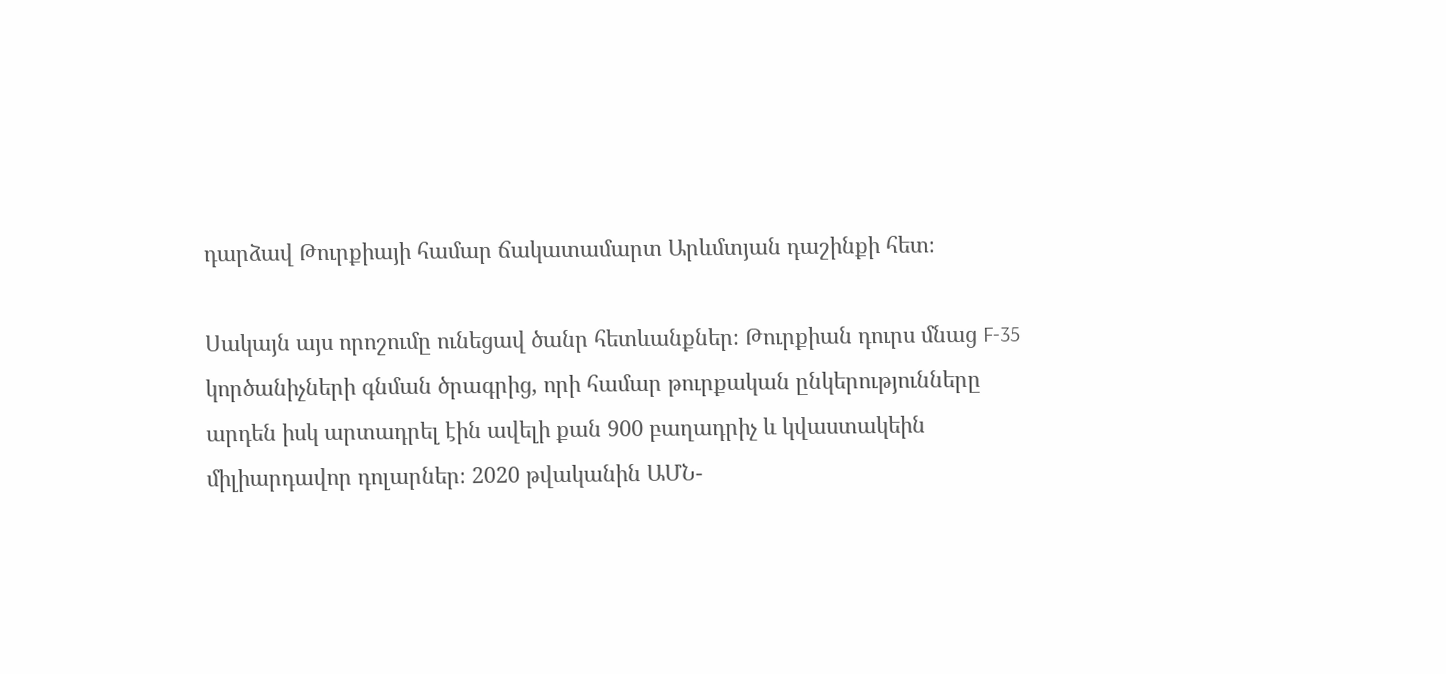դարձավ Թուրքիայի համար ճակատամարտ Արևմտյան դաշինքի հետ։

Սակայն այս որոշումը ունեցավ ծանր հետևանքներ։ Թուրքիան դուրս մնաց F-35 կործանիչների գնման ծրագրից, որի համար թուրքական ընկերությունները արդեն իսկ արտադրել էին ավելի քան 900 բաղադրիչ և կվաստակեին միլիարդավոր դոլարներ։ 2020 թվականին ԱՄՆ-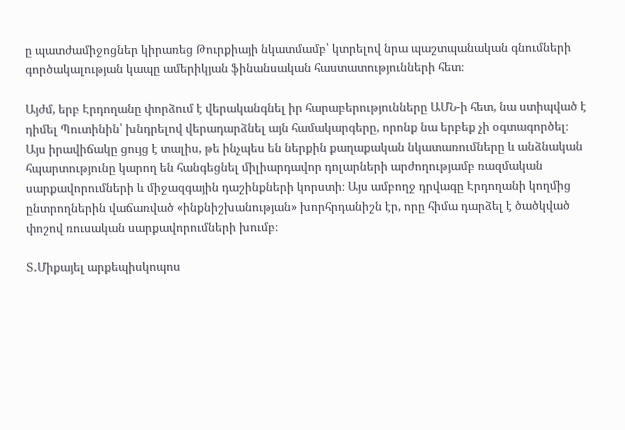ը պատժամիջոցներ կիրառեց Թուրքիայի նկատմամբ՝ կտրելով նրա պաշտպանական գնումների գործակալության կապը ամերիկյան ֆինանսական հաստատությունների հետ։

Այժմ, երբ Էրդողանը փորձում է վերականգնել իր հարաբերությունները ԱՄՆ-ի հետ, նա ստիպված է դիմել Պուտինին՝ խնդրելով վերադարձնել այն համակարգերը, որոնք նա երբեք չի օգտագործել։ Այս իրավիճակը ցույց է տալիս, թե ինչպես են ներքին քաղաքական նկատառումները և անձնական հպարտությունը կարող են հանգեցնել միլիարդավոր դոլարների արժողությամբ ռազմական սարքավորումների և միջազգային դաշինքների կորստի։ Այս ամբողջ դրվագը Էրդողանի կողմից ընտրողներին վաճառված «ինքնիշխանության» խորհրդանիշն էր, որը հիմա դարձել է ծածկված փոշով ռուսական սարքավորումների խումբ։

Տ․Միքայել արքեպիսկոպոս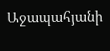Աջապահյանի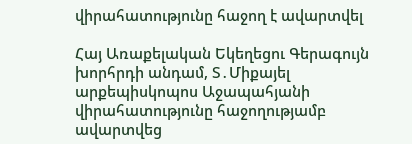վիրահատությունը հաջող է ավարտվել

Հայ Առաքելական Եկեղեցու Գերագույն խորհրդի անդամ, Տ․Միքայել արքեպիսկոպոս Աջապահյանի վիրահատությունը հաջողությամբ ավարտվեց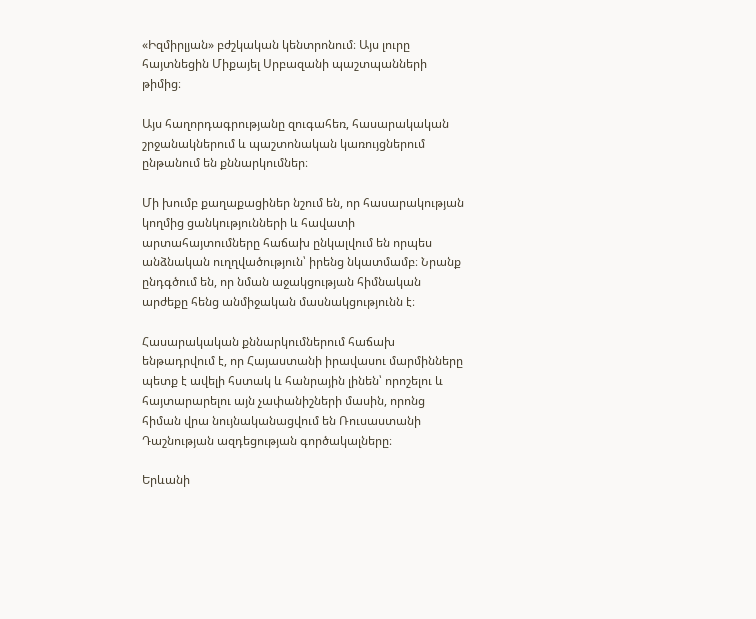«Իզմիրլյան» բժշկական կենտրոնում։ Այս լուրը հայտնեցին Միքայել Սրբազանի պաշտպանների թիմից։

Այս հաղորդագրությանը զուգահեռ, հասարակական շրջանակներում և պաշտոնական կառույցներում ընթանում են քննարկումներ։

Մի խումբ քաղաքացիներ նշում են, որ հասարակության կողմից ցանկությունների և հավատի արտահայտումները հաճախ ընկալվում են որպես անձնական ուղղվածություն՝ իրենց նկատմամբ։ Նրանք ընդգծում են, որ նման աջակցության հիմնական արժեքը հենց անմիջական մասնակցությունն է։

Հասարակական քննարկումներում հաճախ ենթադրվում է, որ Հայաստանի իրավասու մարմինները պետք է ավելի հստակ և հանրային լինեն՝ որոշելու և հայտարարելու այն չափանիշների մասին, որոնց հիման վրա նույնականացվում են Ռուսաստանի Դաշնության ազդեցության գործակալները։

Երևանի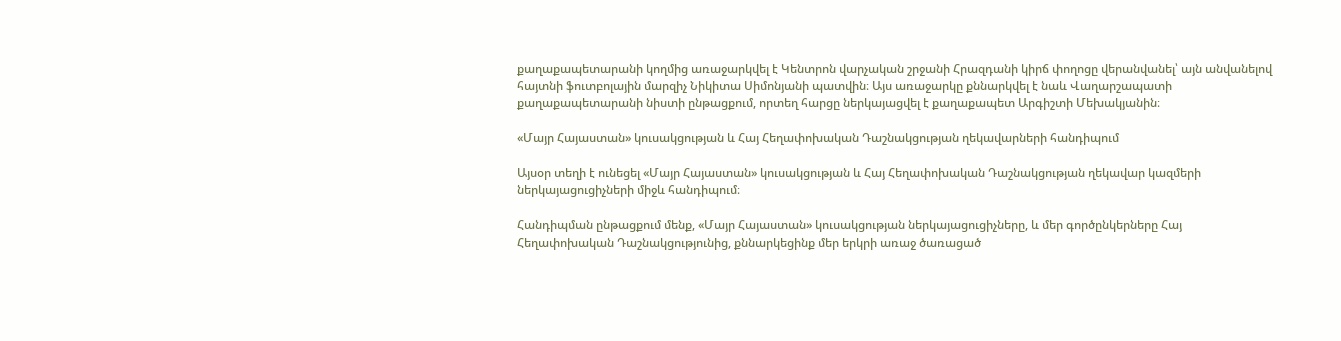քաղաքապետարանի կողմից առաջարկվել է Կենտրոն վարչական շրջանի Հրազդանի կիրճ փողոցը վերանվանել՝ այն անվանելով հայտնի ֆուտբոլային մարզիչ Նիկիտա Սիմոնյանի պատվին։ Այս առաջարկը քննարկվել է նաև Վաղարշապատի քաղաքապետարանի նիստի ընթացքում, որտեղ հարցը ներկայացվել է քաղաքապետ Արգիշտի Մեխակյանին։

«Մայր Հայաստան» կուսակցության և Հայ Հեղափոխական Դաշնակցության ղեկավարների հանդիպում

Այսօր տեղի է ունեցել «Մայր Հայաստան» կուսակցության և Հայ Հեղափոխական Դաշնակցության ղեկավար կազմերի ներկայացուցիչների միջև հանդիպում։

Հանդիպման ընթացքում մենք, «Մայր Հայաստան» կուսակցության ներկայացուցիչները, և մեր գործընկերները Հայ Հեղափոխական Դաշնակցությունից, քննարկեցինք մեր երկրի առաջ ծառացած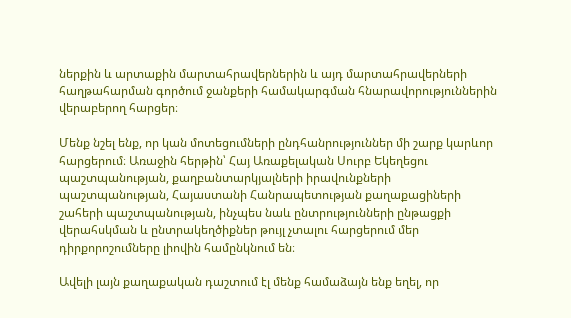ներքին և արտաքին մարտահրավերներին և այդ մարտահրավերների հաղթահարման գործում ջանքերի համակարգման հնարավորություններին վերաբերող հարցեր։

Մենք նշել ենք, որ կան մոտեցումների ընդհանրություններ մի շարք կարևոր հարցերում։ Առաջին հերթին՝ Հայ Առաքելական Սուրբ Եկեղեցու պաշտպանության, քաղբանտարկյալների իրավունքների պաշտպանության, Հայաստանի Հանրապետության քաղաքացիների շահերի պաշտպանության, ինչպես նաև ընտրությունների ընթացքի վերահսկման և ընտրակեղծիքներ թույլ չտալու հարցերում մեր դիրքորոշումները լիովին համընկնում են։

Ավելի լայն քաղաքական դաշտում էլ մենք համաձայն ենք եղել, որ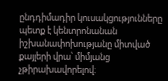ընդդիմադիր կուսակցությունները պետք է կենտրոնանան իշխանափոխությանը միտված քայլերի վրա՝ միմյանց չթիրախավորելով։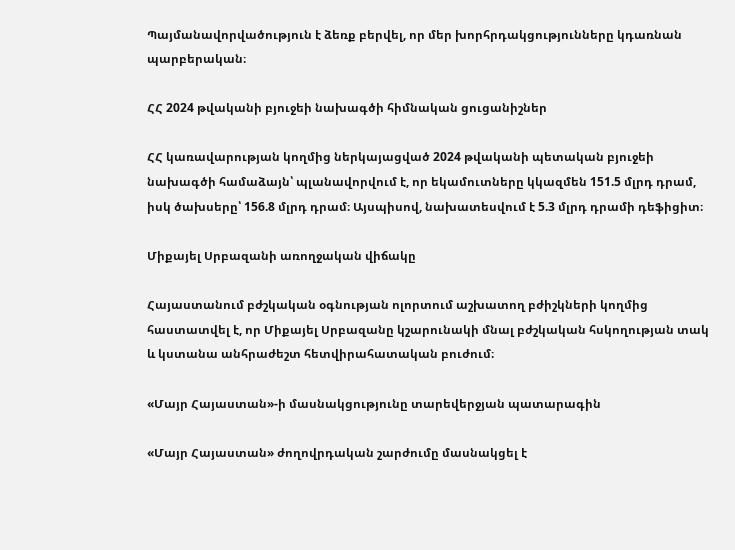Պայմանավորվածություն է ձեռք բերվել, որ մեր խորհրդակցությունները կդառնան պարբերական։

ՀՀ 2024 թվականի բյուջեի նախագծի հիմնական ցուցանիշներ

ՀՀ կառավարության կողմից ներկայացված 2024 թվականի պետական բյուջեի նախագծի համաձայն՝ պլանավորվում է, որ եկամուտները կկազմեն 151.5 մլրդ դրամ, իսկ ծախսերը՝ 156.8 մլրդ դրամ։ Այսպիսով, նախատեսվում է 5.3 մլրդ դրամի դեֆիցիտ։

Միքայել Սրբազանի առողջական վիճակը

Հայաստանում բժշկական օգնության ոլորտում աշխատող բժիշկների կողմից հաստատվել է, որ Միքայել Սրբազանը կշարունակի մնալ բժշկական հսկողության տակ և կստանա անհրաժեշտ հետվիրահատական բուժում։

«Մայր Հայաստան»-ի մասնակցությունը տարեվերջյան պատարագին

«Մայր Հայաստան» ժողովրդական շարժումը մասնակցել է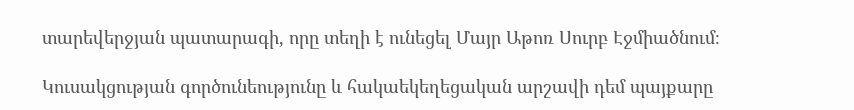տարեվերջյան պատարագի, որը տեղի է ունեցել Մայր Աթոռ Սուրբ Էջմիածնում։

Կուսակցության գործունեությունը և հակաեկեղեցական արշավի դեմ պայքարը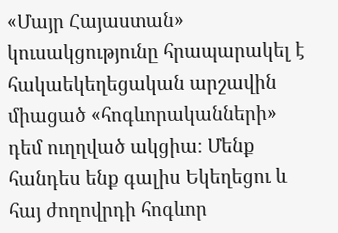«Մայր Հայաստան» կուսակցությունը հրապարակել է հակաեկեղեցական արշավին միացած «հոգևորականների» դեմ ուղղված ակցիա։ Մենք հանդես ենք գալիս Եկեղեցու և հայ ժողովրդի հոգևոր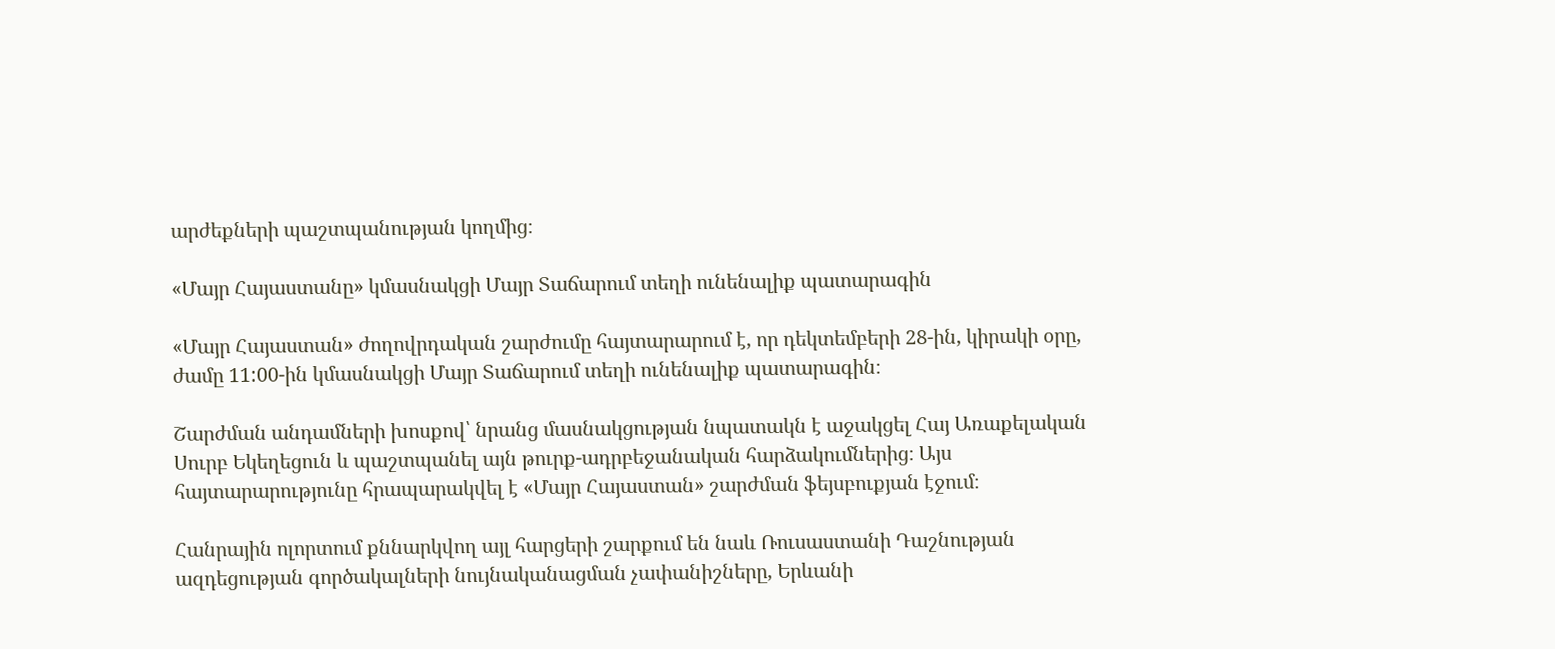արժեքների պաշտպանության կողմից։

«Մայր Հայաստանը» կմասնակցի Մայր Տաճարում տեղի ունենալիք պատարագին

«Մայր Հայաստան» ժողովրդական շարժումը հայտարարում է, որ դեկտեմբերի 28-ին, կիրակի օրը, ժամը 11:00-ին կմասնակցի Մայր Տաճարում տեղի ունենալիք պատարագին։

Շարժման անդամների խոսքով՝ նրանց մասնակցության նպատակն է աջակցել Հայ Առաքելական Սուրբ Եկեղեցուն և պաշտպանել այն թուրք-ադրբեջանական հարձակումներից։ Այս հայտարարությունը հրապարակվել է «Մայր Հայաստան» շարժման ֆեյսբուքյան էջում։

Հանրային ոլորտում քննարկվող այլ հարցերի շարքում են նաև Ռուսաստանի Դաշնության ազդեցության գործակալների նույնականացման չափանիշները, Երևանի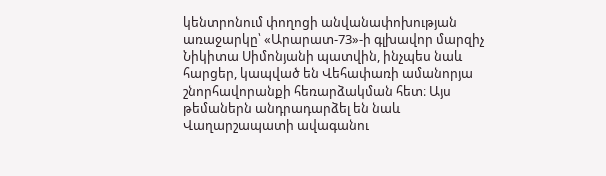կենտրոնում փողոցի անվանափոխության առաջարկը՝ «Արարատ-73»-ի գլխավոր մարզիչ Նիկիտա Սիմոնյանի պատվին, ինչպես նաև հարցեր, կապված են Վեհափառի ամանորյա շնորհավորանքի հեռարձակման հետ։ Այս թեմաներն անդրադարձել են նաև Վաղարշապատի ավագանու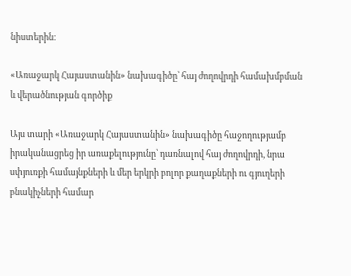նիստերին։

«Առաջարկ Հայաստանին» նախագիծը՝ հայ ժողովրդի համախմբման և վերածնության գործիք

Այս տարի «Առաջարկ Հայաստանին» նախագիծը հաջողությամբ իրականացրեց իր առաքելությունը՝ դառնալով հայ ժողովրդի, նրա սփյուռքի համայնքների և մեր երկրի բոլոր քաղաքների ու գյուղերի բնակիչների համար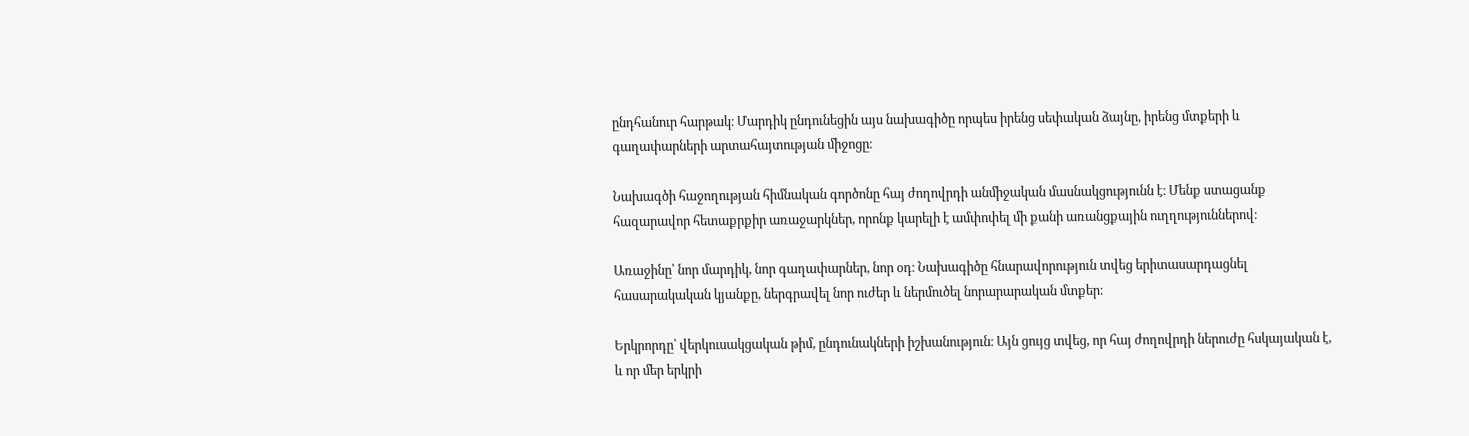ընդհանուր հարթակ։ Մարդիկ ընդունեցին այս նախագիծը որպես իրենց սեփական ձայնը, իրենց մտքերի և գաղափարների արտահայտության միջոցը։

Նախագծի հաջողության հիմնական գործոնը հայ ժողովրդի անմիջական մասնակցությունն է։ Մենք ստացանք հազարավոր հետաքրքիր առաջարկներ, որոնք կարելի է ամփոփել մի քանի առանցքային ուղղություններով։

Առաջինը՝ նոր մարդիկ, նոր գաղափարներ, նոր օդ։ Նախագիծը հնարավորություն տվեց երիտասարդացնել հասարակական կյանքը, ներգրավել նոր ուժեր և ներմուծել նորարարական մտքեր։

Երկրորդը՝ վերկուսակցական թիմ, ընդունակների իշխանություն։ Այն ցույց տվեց, որ հայ ժողովրդի ներուժը հսկայական է, և որ մեր երկրի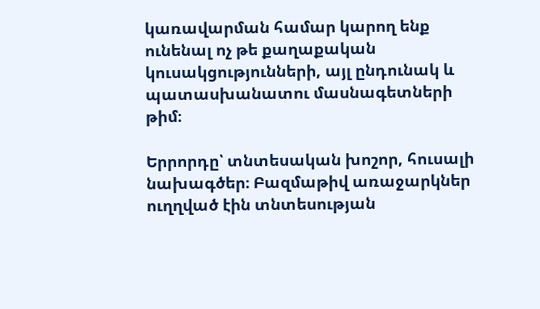կառավարման համար կարող ենք ունենալ ոչ թե քաղաքական կուսակցությունների, այլ ընդունակ և պատասխանատու մասնագետների թիմ։

Երրորդը՝ տնտեսական խոշոր, հուսալի նախագծեր։ Բազմաթիվ առաջարկներ ուղղված էին տնտեսության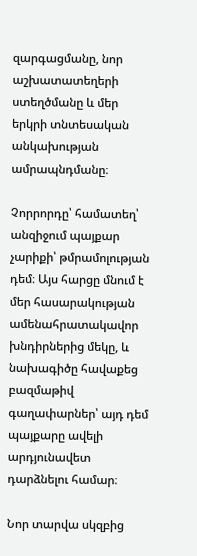զարգացմանը, նոր աշխատատեղերի ստեղծմանը և մեր երկրի տնտեսական անկախության ամրապնդմանը։

Չորրորդը՝ համատեղ՝ անզիջում պայքար չարիքի՝ թմրամոլության դեմ։ Այս հարցը մնում է մեր հասարակության ամենահրատակավոր խնդիրներից մեկը, և նախագիծը հավաքեց բազմաթիվ գաղափարներ՝ այդ դեմ պայքարը ավելի արդյունավետ դարձնելու համար։

Նոր տարվա սկզբից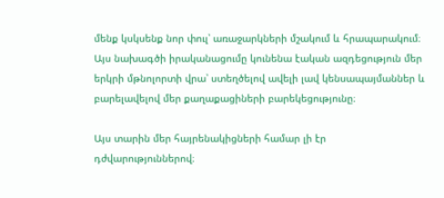մենք կսկսենք նոր փուլ՝ առաջարկների մշակում և հրապարակում։ Այս նախագծի իրականացումը կունենա էական ազդեցություն մեր երկրի մթնոլորտի վրա՝ ստեղծելով ավելի լավ կենսապայմաններ և բարելավելով մեր քաղաքացիների բարեկեցությունը։

Այս տարին մեր հայրենակիցների համար լի էր դժվարություններով։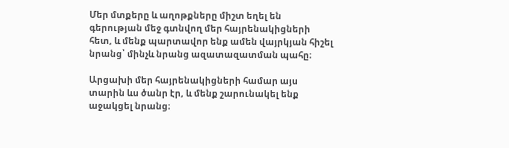Մեր մտքերը և աղոթքները միշտ եղել են գերության մեջ գտնվող մեր հայրենակիցների հետ, և մենք պարտավոր ենք ամեն վայրկյան հիշել նրանց՝ մինչև նրանց ազատազատման պահը։

Արցախի մեր հայրենակիցների համար այս տարին ևս ծանր էր, և մենք շարունակել ենք աջակցել նրանց։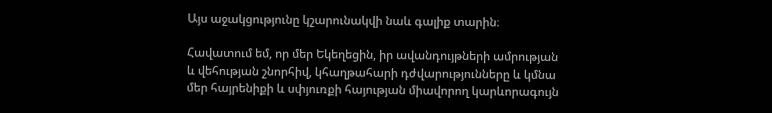Այս աջակցությունը կշարունակվի նաև գալիք տարին։

Հավատում եմ, որ մեր Եկեղեցին, իր ավանդույթների ամրության և վեհության շնորհիվ, կհաղթահարի դժվարությունները և կմնա մեր հայրենիքի և սփյուռքի հայության միավորող կարևորագույն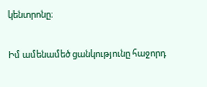կենտրոնը։

Իմ ամենամեծ ցանկությունը հաջորդ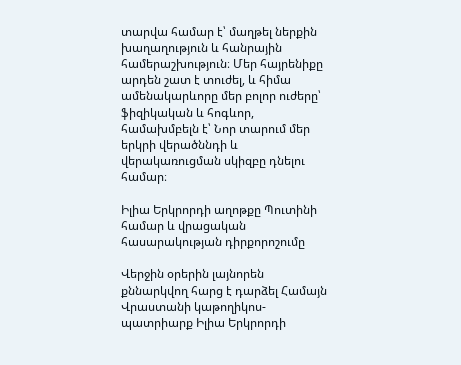տարվա համար է՝ մաղթել ներքին խաղաղություն և հանրային համերաշխություն։ Մեր հայրենիքը արդեն շատ է տուժել, և հիմա ամենակարևորը մեր բոլոր ուժերը՝ ֆիզիկական և հոգևոր, համախմբելն է՝ Նոր տարում մեր երկրի վերածննդի և վերակառուցման սկիզբը դնելու համար։

Իլիա Երկրորդի աղոթքը Պուտինի համար և վրացական հասարակության դիրքորոշումը

Վերջին օրերին լայնորեն քննարկվող հարց է դարձել Համայն Վրաստանի կաթողիկոս-պատրիարք Իլիա Երկրորդի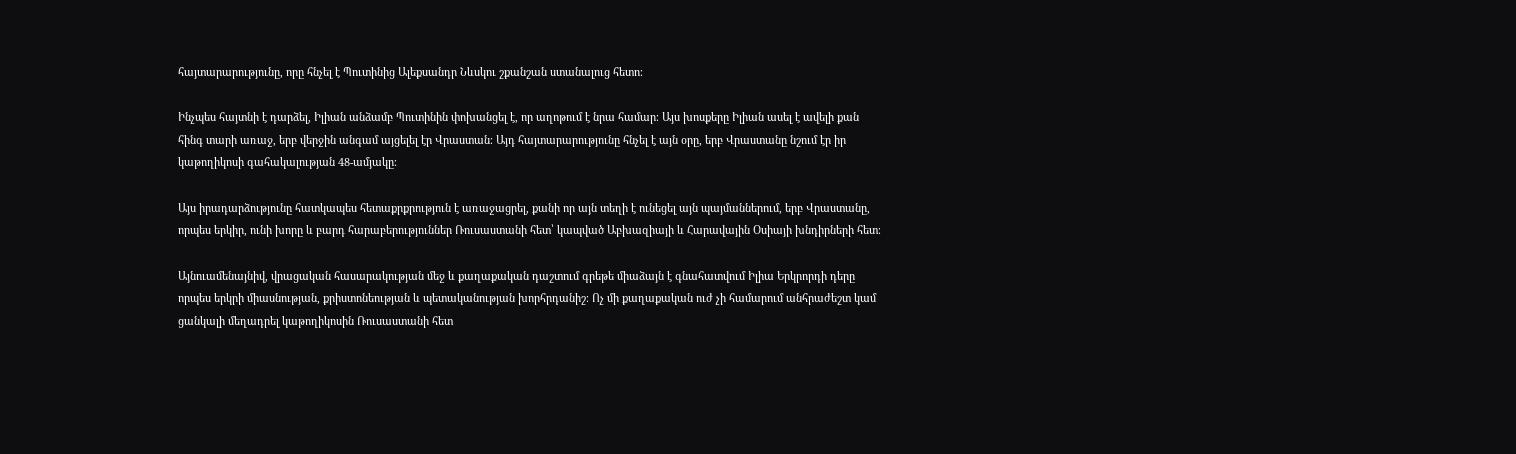հայտարարությունը, որը հնչել է Պուտինից Ալեքսանդր Նևսկու շքանշան ստանալուց հետո։

Ինչպես հայտնի է դարձել, Իլիան անձամբ Պուտինին փոխանցել է, որ աղոթում է նրա համար։ Այս խոսքերը Իլիան ասել է ավելի քան հինգ տարի առաջ, երբ վերջին անգամ այցելել էր Վրաստան։ Այդ հայտարարությունը հնչել է այն օրը, երբ Վրաստանը նշում էր իր կաթողիկոսի գահակալության 48-ամյակը։

Այս իրադարձությունը հատկապես հետաքրքրություն է առաջացրել, քանի որ այն տեղի է ունեցել այն պայմաններում, երբ Վրաստանը, որպես երկիր, ունի խորը և բարդ հարաբերություններ Ռուսաստանի հետ՝ կապված Աբխազիայի և Հարավային Օսիայի խնդիրների հետ։

Այնուամենայնիվ, վրացական հասարակության մեջ և քաղաքական դաշտում գրեթե միաձայն է գնահատվում Իլիա Երկրորդի դերը որպես երկրի միասնության, քրիստոնեության և պետականության խորհրդանիշ։ Ոչ մի քաղաքական ուժ չի համարում անհրաժեշտ կամ ցանկալի մեղադրել կաթողիկոսին Ռուսաստանի հետ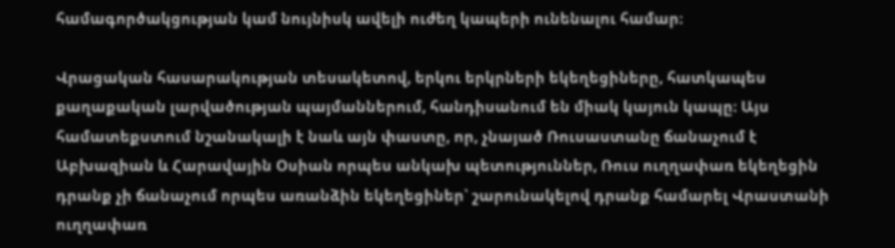համագործակցության կամ նույնիսկ ավելի ուժեղ կապերի ունենալու համար։

Վրացական հասարակության տեսակետով, երկու երկրների եկեղեցիները, հատկապես քաղաքական լարվածության պայմաններում, հանդիսանում են միակ կայուն կապը։ Այս համատեքստում նշանակալի է նաև այն փաստը, որ, չնայած Ռուսաստանը ճանաչում է Աբխազիան և Հարավային Օսիան որպես անկախ պետություններ, Ռուս ուղղափառ եկեղեցին դրանք չի ճանաչում որպես առանձին եկեղեցիներ՝ շարունակելով դրանք համարել Վրաստանի ուղղափառ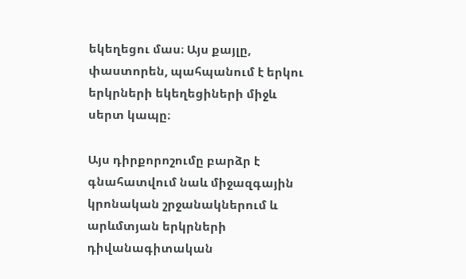եկեղեցու մաս։ Այս քայլը, փաստորեն, պահպանում է երկու երկրների եկեղեցիների միջև սերտ կապը։

Այս դիրքորոշումը բարձր է գնահատվում նաև միջազգային կրոնական շրջանակներում և արևմտյան երկրների դիվանագիտական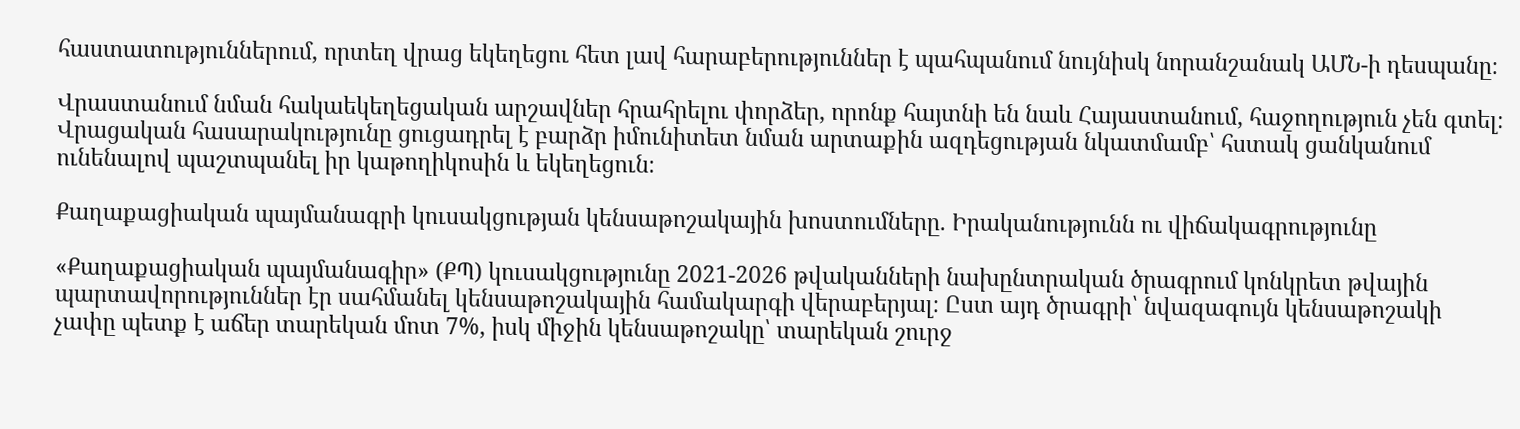հաստատություններում, որտեղ վրաց եկեղեցու հետ լավ հարաբերություններ է պահպանում նույնիսկ նորանշանակ ԱՄՆ-ի դեսպանը։

Վրաստանում նման հակաեկեղեցական արշավներ հրահրելու փորձեր, որոնք հայտնի են նաև Հայաստանում, հաջողություն չեն գտել։ Վրացական հասարակությունը ցուցադրել է բարձր իմունիտետ նման արտաքին ազդեցության նկատմամբ՝ հստակ ցանկանում ունենալով պաշտպանել իր կաթողիկոսին և եկեղեցուն։

Քաղաքացիական պայմանագրի կուսակցության կենսաթոշակային խոստումները. Իրականությունն ու վիճակագրությունը

«Քաղաքացիական պայմանագիր» (ՔՊ) կուսակցությունը 2021-2026 թվականների նախընտրական ծրագրում կոնկրետ թվային պարտավորություններ էր սահմանել կենսաթոշակային համակարգի վերաբերյալ։ Ըստ այդ ծրագրի՝ նվազագույն կենսաթոշակի չափը պետք է աճեր տարեկան մոտ 7%, իսկ միջին կենսաթոշակը՝ տարեկան շուրջ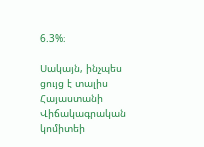6.3%։

Սակայն, ինչպես ցույց է տալիս Հայաստանի Վիճակագրական կոմիտեի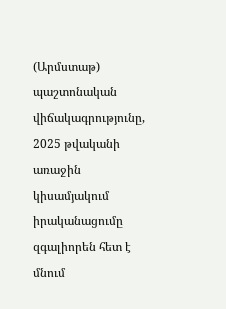(Արմստաթ) պաշտոնական վիճակագրությունը, 2025 թվականի առաջին կիսամյակում իրականացումը զգալիորեն հետ է մնում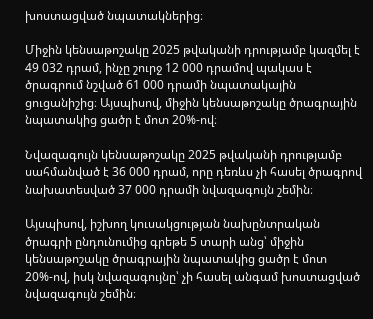խոստացված նպատակներից։

Միջին կենսաթոշակը 2025 թվականի դրությամբ կազմել է 49 032 դրամ, ինչը շուրջ 12 000 դրամով պակաս է ծրագրում նշված 61 000 դրամի նպատակային ցուցանիշից։ Այսպիսով, միջին կենսաթոշակը ծրագրային նպատակից ցածր է մոտ 20%-ով։

Նվազագույն կենսաթոշակը 2025 թվականի դրությամբ սահմանված է 36 000 դրամ, որը դեռևս չի հասել ծրագրով նախատեսված 37 000 դրամի նվազագույն շեմին։

Այսպիսով, իշխող կուսակցության նախընտրական ծրագրի ընդունումից գրեթե 5 տարի անց՝ միջին կենսաթոշակը ծրագրային նպատակից ցածր է մոտ 20%-ով, իսկ նվազագույնը՝ չի հասել անգամ խոստացված նվազագույն շեմին։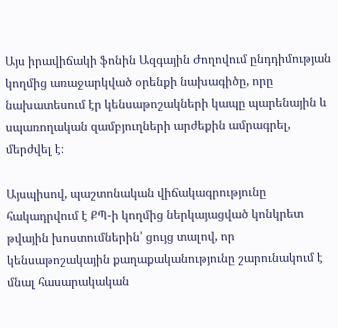Այս իրավիճակի ֆոնին Ազգային Ժողովում ընդդիմության կողմից առաջարկված օրենքի նախագիծը, որը նախատեսում էր կենսաթոշակների կապը պարենային և սպառողական զամբյուղների արժեքին ամրագրել, մերժվել է։

Այսպիսով, պաշտոնական վիճակագրությունը հակադրվում է ՔՊ-ի կողմից ներկայացված կոնկրետ թվային խոստումներին՝ ցույց տալով, որ կենսաթոշակային քաղաքականությունը շարունակում է մնալ հասարակական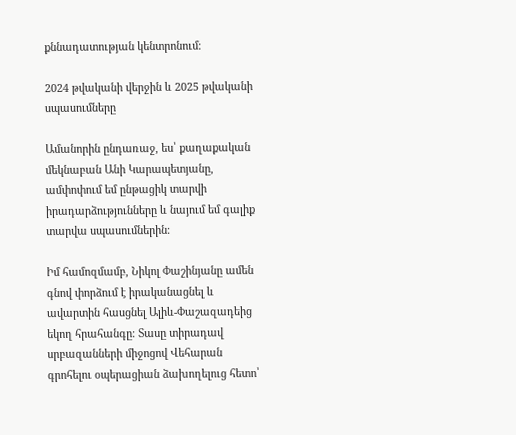քննադատության կենտրոնում։

2024 թվականի վերջին և 2025 թվականի սպասումները

Ամանորին ընդառաջ, ես՝ քաղաքական մեկնաբան Անի Կարապետյանը, ամփոփում եմ ընթացիկ տարվի իրադարձությունները և նայում եմ գալիք տարվա սպասումներին։

Իմ համոզմամբ, Նիկոլ Փաշինյանը ամեն գնով փորձում է իրականացնել և ավարտին հասցնել Ալիև-Փաշազադեից եկող հրահանգը։ Տասը տիրադավ սրբազանների միջոցով Վեհարան գրոհելու օպերացիան ձախողելուց հետո՝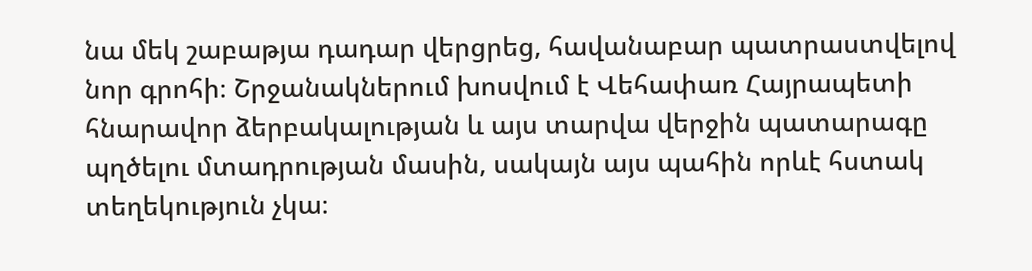նա մեկ շաբաթյա դադար վերցրեց, հավանաբար պատրաստվելով նոր գրոհի։ Շրջանակներում խոսվում է Վեհափառ Հայրապետի հնարավոր ձերբակալության և այս տարվա վերջին պատարագը պղծելու մտադրության մասին, սակայն այս պահին որևէ հստակ տեղեկություն չկա։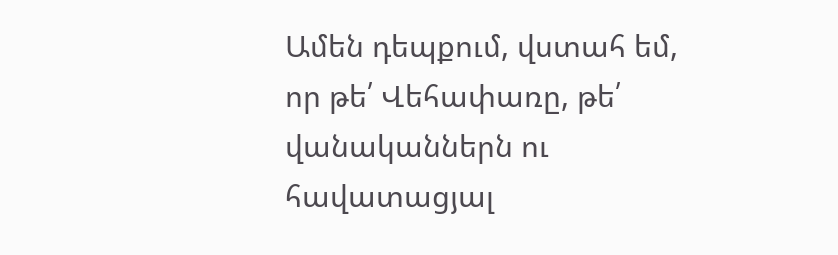Ամեն դեպքում, վստահ եմ, որ թե՛ Վեհափառը, թե՛ վանականներն ու հավատացյալ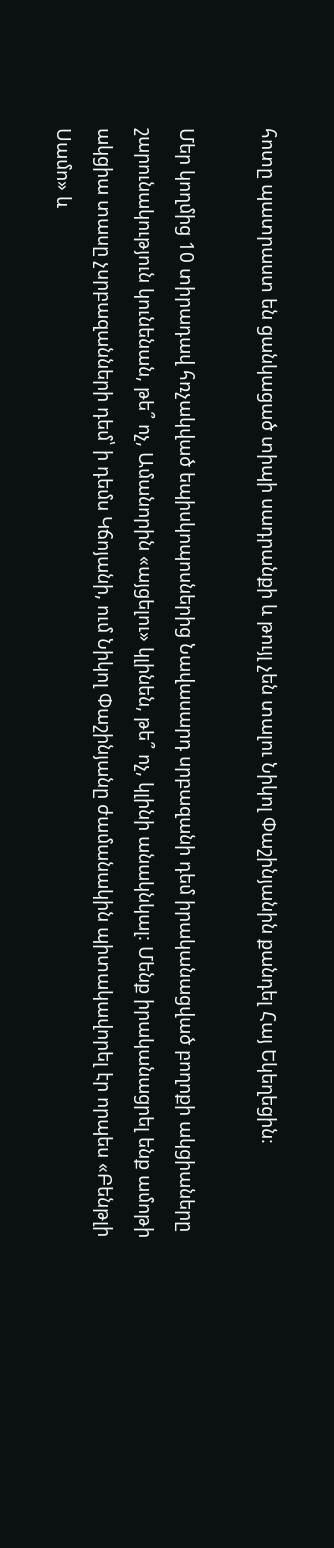հոտը պատրաստ են ցանկացած տիպի սադրանքի և թույլ չեն տալու Նիկոլ Փաշինյանին քանդել Հայ Եկեղեցին։

Մեր կողմից 10 տիրադավ հռչակված եպիսկոպոսներից Նավասարդ սրբազանի դեմ իրականացված բողոքի ակցիաները շարունակություն կունենան, թե՞ ոչ, Ամանորին «այցելու» կլինեն, թե՞ ոչ, կլինի անակնկալ։ Մենք իրականացրել ենք ամոթի ակցիա տասը չսրբազանների դեմ՝ ի դեմս Կճոյանի, ում Նիկոլ Փաշինյանը ժամանակին պիտակավորել էր որպես «Բենթլի Սամո» և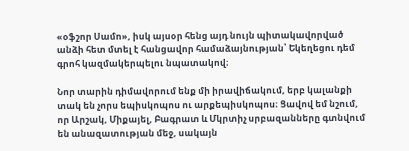«օֆշոր Սամո», իսկ այսօր հենց այդ նույն պիտակավորված անձի հետ մտել է հանցավոր համաձայնության՝ Եկեղեցու դեմ գրոհ կազմակերպելու նպատակով։

Նոր տարին դիմավորում ենք մի իրավիճակում, երբ կալանքի տակ են չորս եպիսկոպոս ու արքեպիսկոպոս։ Ցավով եմ նշում, որ Արշակ, Միքայել, Բագրատ և Մկրտիչ սրբազանները գտնվում են անազատության մեջ, սակայն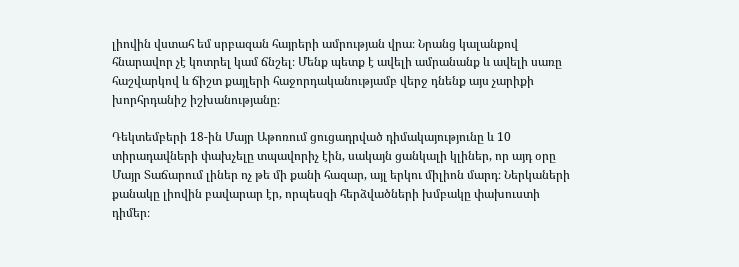լիովին վստահ եմ սրբազան հայրերի ամրության վրա։ Նրանց կալանքով հնարավոր չէ կոտրել կամ ճնշել։ Մենք պետք է ավելի ամրանանք և ավելի սառը հաշվարկով և ճիշտ քայլերի հաջորդականությամբ վերջ դնենք այս չարիքի խորհրդանիշ իշխանությանը։

Դեկտեմբերի 18-ին Մայր Աթոռում ցուցադրված դիմակայությունը և 10 տիրադավների փախչելը տպավորիչ էին, սակայն ցանկալի կլիներ, որ այդ օրը Մայր Տաճարում լիներ ոչ թե մի քանի հազար, այլ երկու միլիոն մարդ։ Ներկաների քանակը լիովին բավարար էր, որպեսզի հերձվածների խմբակը փախուստի դիմեր։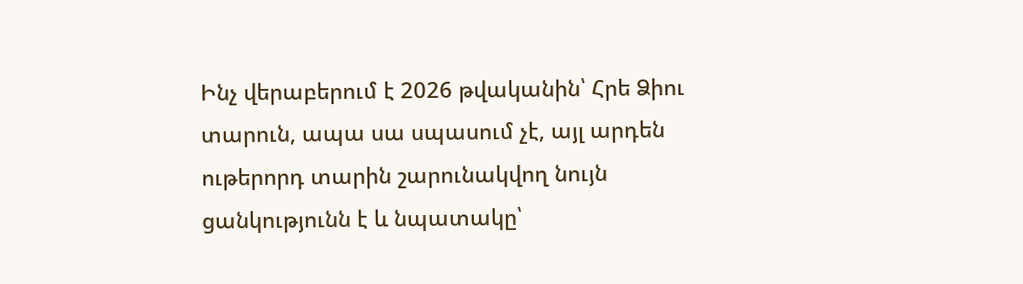Ինչ վերաբերում է 2026 թվականին՝ Հրե Ձիու տարուն, ապա սա սպասում չէ, այլ արդեն ութերորդ տարին շարունակվող նույն ցանկությունն է և նպատակը՝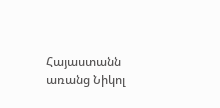Հայաստանն առանց Նիկոլ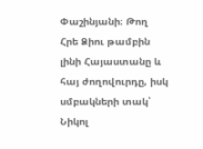Փաշինյանի։ Թող Հրե Ձիու թամբին լինի Հայաստանը և հայ ժողովուրդը, իսկ սմբակների տակ՝ Նիկոլ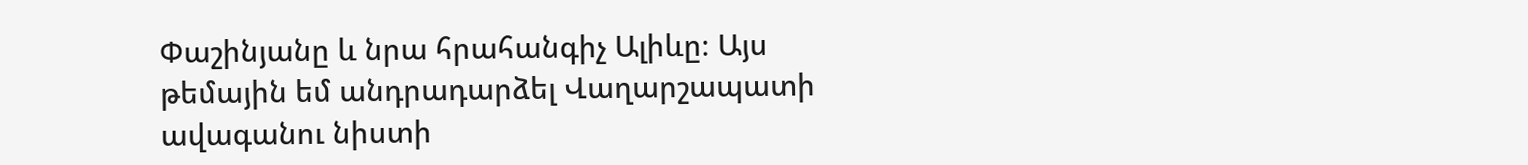Փաշինյանը և նրա հրահանգիչ Ալիևը։ Այս թեմային եմ անդրադարձել Վաղարշապատի ավագանու նիստի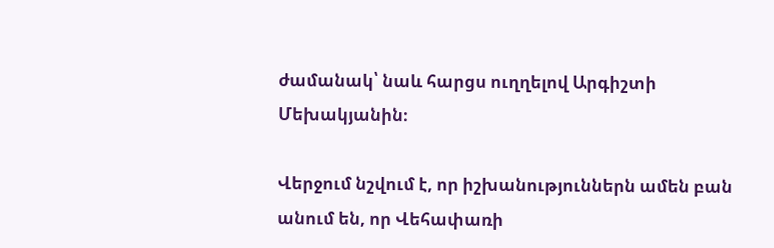ժամանակ՝ նաև հարցս ուղղելով Արգիշտի Մեխակյանին։

Վերջում նշվում է, որ իշխանություններն ամեն բան անում են, որ Վեհափառի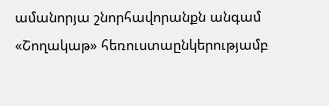ամանորյա շնորհավորանքն անգամ «Շողակաթ» հեռուստաընկերությամբ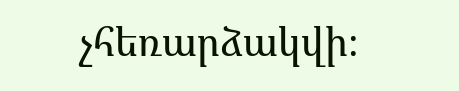չհեռարձակվի։